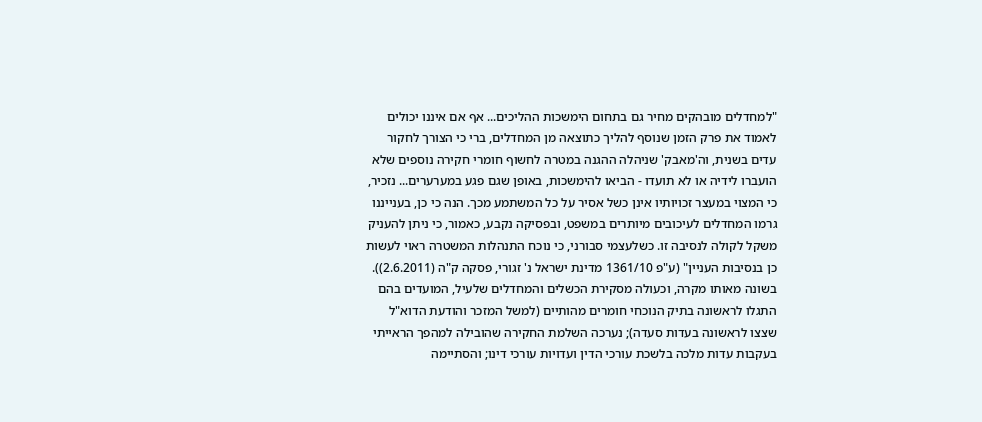"למחדלים מובהקים מחיר גם בתחום הימשכות ההליכים... אף אם איננו יכולים לאמוד את פרק הזמן שנוסף להליך כתוצאה מן המחדלים, ברי כי הצורך לחקור עדים בשנית, וה'מאבק' שניהלה ההגנה במטרה לחשוף חומרי חקירה נוספים שלא הועברו לידיה או לא תועדו - הביאו להימשכות, באופן שגם פגע במערערים... נזכיר, כי המצוי במעצר זכויותיו אינן כשל אסיר על כל המשתמע מכך. הנה כי כן, בענייננו גרמו המחדלים לעיכובים מיותרים במשפט, ובפסיקה נקבע, כאמור, כי ניתן להעניק משקל לקולה לנסיבה זו. כשלעצמי סבורני, כי נוכח התנהלות המשטרה ראוי לעשות כן בנסיבות העניין" (ע"פ 1361/10 מדינת ישראל נ' זגורי, פסקה ק"ה (2.6.2011)).
בשונה מאותו מקרה, וכעולה מסקירת הכשלים והמחדלים שלעיל, המועדים בהם התגלו לראשונה בתיק הנוכחי חומרים מהותיים (למשל המזכר והודעת הדוא"ל שצצו לראשונה בעדות סעדה); נערכה השלמת החקירה שהובילה למהפך הראייתי בעקבות עדות מלכה בלשכת עורכי הדין ועדויות עורכי דינו; והסתיימה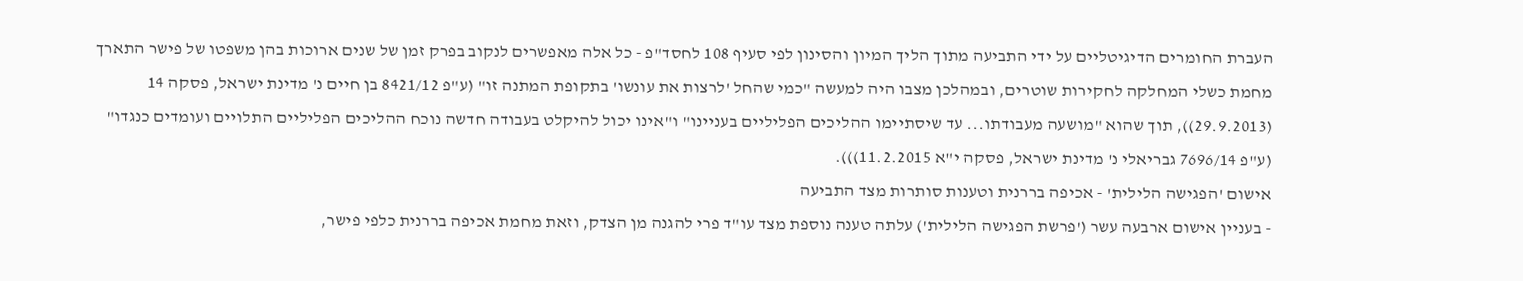העברת החומרים הדיגיטליים על ידי התביעה מתוך הליך המיון והסינון לפי סעיף 108 לחסד"פ - כל אלה מאפשרים לנקוב בפרק זמן של שנים ארוכות בהן משפטו של פישר התארך מחמת כשלי המחלקה לחקירות שוטרים, ובמהלכן מצבו היה למעשה "כמי שהחל 'לרצות את עונשו' בתקופת המתנה זו" (ע"פ 8421/12 בן חיים נ' מדינת ישראל, פסקה 14 (29.9.2013)), תוך שהוא "מושעה מעבודתו... עד שיסתיימו ההליכים הפליליים בעניינו" ו"אינו יכול להיקלט בעבודה חדשה נוכח ההליכים הפליליים התלויים ועומדים כנגדו" (ע"פ 7696/14 גבריאלי נ' מדינת ישראל, פסקה י"א 11.2.2015))).
אישום 'הפגישה הלילית' - אכיפה בררנית וטענות סותרות מצד התביעה
- בעניין אישום ארבעה עשר ('פרשת הפגישה הלילית') עלתה טענה נוספת מצד עו"ד פרי להגנה מן הצדק, וזאת מחמת אכיפה בררנית כלפי פישר,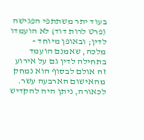בעוד יתר משתתפי הפגישה (פרט לרות דוד) לא הועמדו לדין; ובאופן מיוחד - מלכה, שאמנם הועמד בתחילה לדין גם על אירוע זה אולם לבסוף הוא נמחק מהאישום הארבעה עשר.
לכאורה, ניתן היה להקדיש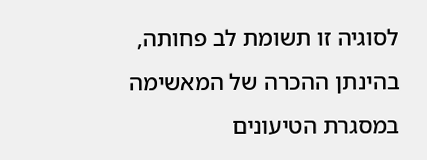לסוגיה זו תשומת לב פחותה, בהינתן ההכרה של המאשימה במסגרת הטיעונים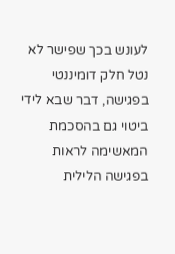לעונש בכך שפישר לא נטל חלק דומיננטי בפגישה, דבר שבא לידי ביטוי גם בהסכמת המאשימה לראות בפגישה הלילית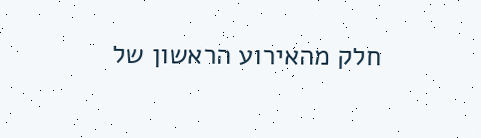חלק מהאירוע הראשון של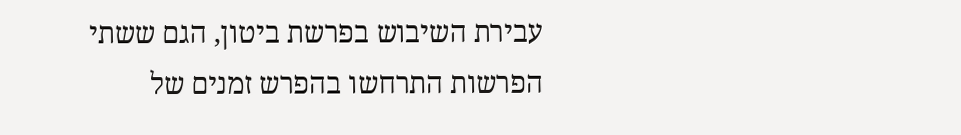עבירת השיבוש בפרשת ביטון, הגם ששתי הפרשות התרחשו בהפרש זמנים של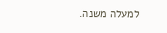למעלה משנה.